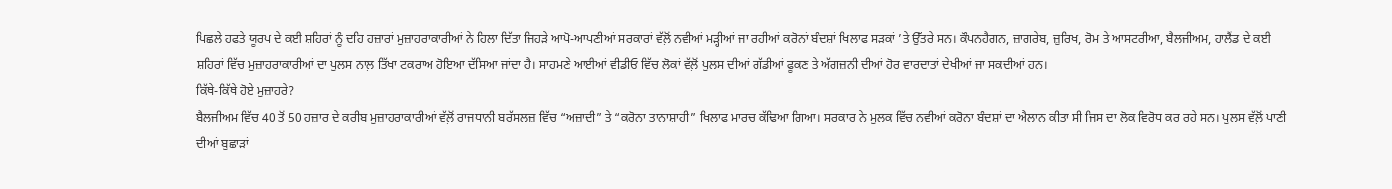ਪਿਛਲੇ ਹਫਤੇ ਯੂਰਪ ਦੇ ਕਈ ਸ਼ਹਿਰਾਂ ਨੂੰ ਦਹਿ ਹਜ਼ਾਰਾਂ ਮੁਜ਼ਾਹਰਾਕਾਰੀਆਂ ਨੇ ਹਿਲਾ ਦਿੱਤਾ ਜਿਹੜੇ ਆਪੋ-ਆਪਣੀਆਂ ਸਰਕਾਰਾਂ ਵੱਲ਼ੋਂ ਨਵੀਆਂ ਮੜ੍ਹੀਆਂ ਜਾ ਰਹੀਆਂ ਕਰੋਨਾਂ ਬੰਦਸ਼ਾਂ ਖਿਲਾਫ ਸੜਕਾਂ ’ਤੇ ਉੱਤਰੇ ਸਨ। ਕੌਪਨਹੈਗਨ, ਜ਼ਾਗਰੇਬ, ਜ਼ੁਰਿਖ, ਰੋਮ ਤੇ ਆਸਟਰੀਆ, ਬੈਲਜੀਅਮ, ਹਾਲੈਂਡ ਦੇ ਕਈ ਸ਼ਹਿਰਾਂ ਵਿੱਚ ਮੁਜ਼ਾਹਰਾਕਾਰੀਆਂ ਦਾ ਪੁਲਸ ਨਾਲ਼ ਤਿੱਖਾ ਟਕਰਾਅ ਹੋਇਆ ਦੱਸਿਆ ਜਾਂਦਾ ਹੈ। ਸਾਹਮਣੇ ਆਈਆਂ ਵੀਡੀਓ ਵਿੱਚ ਲੋਕਾਂ ਵੱਲ਼ੋਂ ਪੁਲਸ ਦੀਆਂ ਗੱਡੀਆਂ ਫੂਕਣ ਤੇ ਅੱਗਜ਼ਨੀ ਦੀਆਂ ਹੋਰ ਵਾਰਦਾਤਾਂ ਦੇਖੀਆਂ ਜਾ ਸਕਦੀਆਂ ਹਨ।
ਕਿੱਥੇ-ਕਿੱਥੇ ਹੋਏ ਮੁਜ਼ਾਹਰੇ?
ਬੈਲਜੀਅਮ ਵਿੱਚ 40 ਤੋਂ 50 ਹਜ਼ਾਰ ਦੇ ਕਰੀਬ ਮੁਜ਼ਾਹਰਾਕਾਰੀਆਂ ਵੱਲ਼ੋਂ ਰਾਜਧਾਨੀ ਬਰੱਸਲਜ਼ ਵਿੱਚ “ਅਜ਼ਾਦੀ” ਤੇ “ਕਰੋਨਾ ਤਾਨਾਸ਼ਾਹੀ” ਖਿਲਾਫ ਮਾਰਚ ਕੱਢਿਆ ਗਿਆ। ਸਰਕਾਰ ਨੇ ਮੁਲਕ ਵਿੱਚ ਨਵੀਆਂ ਕਰੋਨਾ ਬੰਦਸ਼ਾਂ ਦਾ ਐਲਾਨ ਕੀਤਾ ਸੀ ਜਿਸ ਦਾ ਲੋਕ ਵਿਰੋਧ ਕਰ ਰਹੇ ਸਨ। ਪੁਲਸ ਵੱਲ਼ੋਂ ਪਾਣੀ ਦੀਆਂ ਬੁਛਾੜਾਂ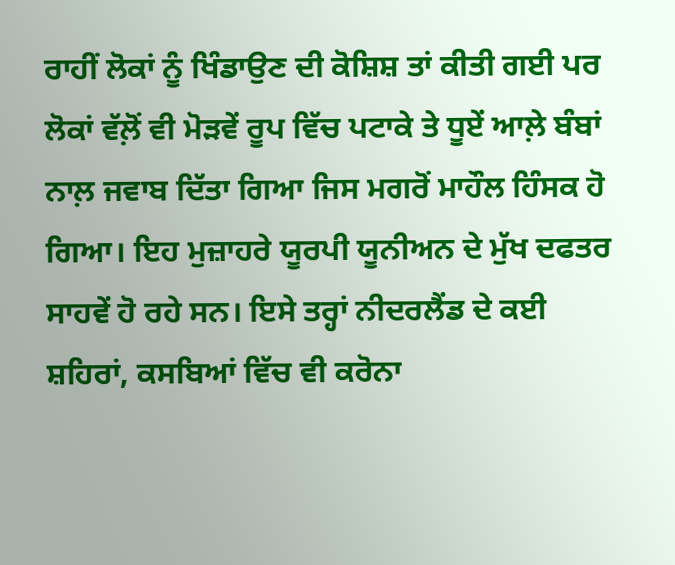ਰਾਹੀਂ ਲੋਕਾਂ ਨੂੰ ਖਿੰਡਾਉਣ ਦੀ ਕੋਸ਼ਿਸ਼ ਤਾਂ ਕੀਤੀ ਗਈ ਪਰ ਲੋਕਾਂ ਵੱਲ਼ੋਂ ਵੀ ਮੋੜਵੇਂ ਰੂਪ ਵਿੱਚ ਪਟਾਕੇ ਤੇ ਧੂਏਂ ਆਲ਼ੇ ਬੰਬਾਂ ਨਾਲ਼ ਜਵਾਬ ਦਿੱਤਾ ਗਿਆ ਜਿਸ ਮਗਰੋਂ ਮਾਹੌਲ ਹਿੰਸਕ ਹੋ ਗਿਆ। ਇਹ ਮੁਜ਼ਾਹਰੇ ਯੂਰਪੀ ਯੂਨੀਅਨ ਦੇ ਮੁੱਖ ਦਫਤਰ ਸਾਹਵੇਂ ਹੋ ਰਹੇ ਸਨ। ਇਸੇ ਤਰ੍ਹਾਂ ਨੀਦਰਲੈਂਡ ਦੇ ਕਈ ਸ਼ਹਿਰਾਂ, ਕਸਬਿਆਂ ਵਿੱਚ ਵੀ ਕਰੋਨਾ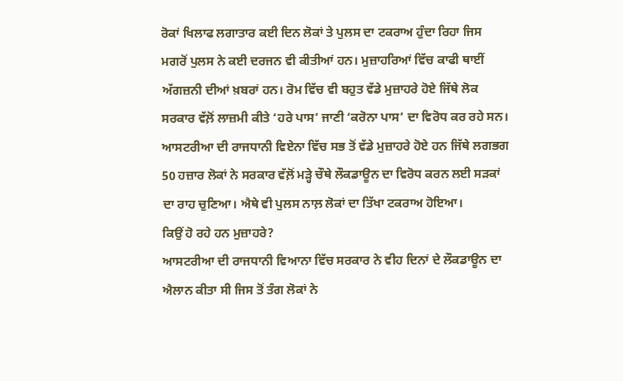ਰੋਕਾਂ ਖਿਲਾਫ ਲਗਾਤਾਰ ਕਈ ਦਿਨ ਲੋਕਾਂ ਤੇ ਪੁਲਸ ਦਾ ਟਕਰਾਅ ਹੁੰਦਾ ਰਿਹਾ ਜਿਸ ਮਗਰੋਂ ਪੁਲਸ ਨੇ ਕਈ ਦਰਜਨ ਵੀ ਕੀਤੀਆਂ ਹਨ। ਮੁਜ਼ਾਹਰਿਆਂ ਵਿੱਚ ਕਾਫੀ ਥਾਈਂ ਅੱਗਜ਼ਨੀ ਦੀਆਂ ਖ਼ਬਰਾਂ ਹਨ। ਰੋਮ ਵਿੱਚ ਵੀ ਬਹੁਤ ਵੱਡੇ ਮੁਜ਼ਾਹਰੇ ਹੋਏ ਜਿੱਥੇ ਲੋਕ ਸਰਕਾਰ ਵੱਲ਼ੋਂ ਲਾਜ਼ਮੀ ਕੀਤੇ ‘ਹਰੇ ਪਾਸ’ ਜਾਣੀ ‘ਕਰੋਨਾ ਪਾਸ’ ਦਾ ਵਿਰੋਧ ਕਰ ਰਹੇ ਸਨ। ਆਸਟਰੀਆ ਦੀ ਰਾਜਧਾਨੀ ਵਿਏਨਾ ਵਿੱਚ ਸਭ ਤੋਂ ਵੱਡੇ ਮੁਜ਼ਾਹਰੇ ਹੋਏ ਹਨ ਜਿੱਥੇ ਲਗਭਗ 50 ਹਜ਼ਾਰ ਲੋਕਾਂ ਨੇ ਸਰਕਾਰ ਵੱਲ਼ੋਂ ਮੜ੍ਹੇ ਚੌਥੇ ਲੌਕਡਾਊਨ ਦਾ ਵਿਰੋਧ ਕਰਨ ਲਈ ਸੜਕਾਂ ਦਾ ਰਾਹ ਚੁਣਿਆ। ਐਥੇ ਵੀ ਪੁਲਸ ਨਾਲ਼ ਲੋਕਾਂ ਦਾ ਤਿੱਖਾ ਟਕਰਾਅ ਹੋਇਆ।
ਕਿਉਂ ਹੋ ਰਹੇ ਹਨ ਮੁਜ਼ਾਹਰੇ?
ਆਸਟਰੀਆ ਦੀ ਰਾਜਧਾਨੀ ਵਿਆਨਾ ਵਿੱਚ ਸਰਕਾਰ ਨੇ ਵੀਹ ਦਿਨਾਂ ਦੇ ਲੌਕਡਾਊਨ ਦਾ ਐਲਾਨ ਕੀਤਾ ਸੀ ਜਿਸ ਤੋਂ ਤੰਗ ਲੋਕਾਂ ਨੇ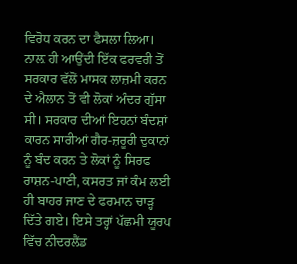ਵਿਰੋਧ ਕਰਨ ਦਾ ਫੈਸਲਾ ਲਿਆ। ਨਾਲ਼ ਹੀ ਆਉਂਦੀ ਇੱਕ ਫਰਵਰੀ ਤੋਂ ਸਰਕਾਰ ਵੱਲੋਂ ਮਾਸਕ ਲਾਜ਼ਮੀ ਕਰਨ ਦੇ ਐਲਾਨ ਤੋਂ ਵੀ ਲੋਕਾਂ ਅੰਦਰ ਗੁੱਸਾ ਸੀ। ਸਰਕਾਰ ਦੀਆਂ ਇਹਨਾਂ ਬੰਦਸ਼ਾਂ ਕਾਰਨ ਸਾਰੀਆਂ ਗੈਰ-ਜ਼ਰੂਰੀ ਦੁਕਾਨਾਂ ਨੂੰ ਬੰਦ ਕਰਨ ਤੇ ਲੋਕਾਂ ਨੂੰ ਸਿਰਫ ਰਾਸ਼ਨ-ਪਾਣੀ, ਕਸਰਤ ਜਾਂ ਕੰਮ ਲਈ ਹੀ ਬਾਹਰ ਜਾਣ ਦੇ ਫਰਮਾਨ ਚਾੜ੍ਹ ਦਿੱਤੇ ਗਏ। ਇਸੇ ਤਰ੍ਹਾਂ ਪੱਛਮੀ ਯੂਰਪ ਵਿੱਚ ਨੀਦਰਲੈਂਡ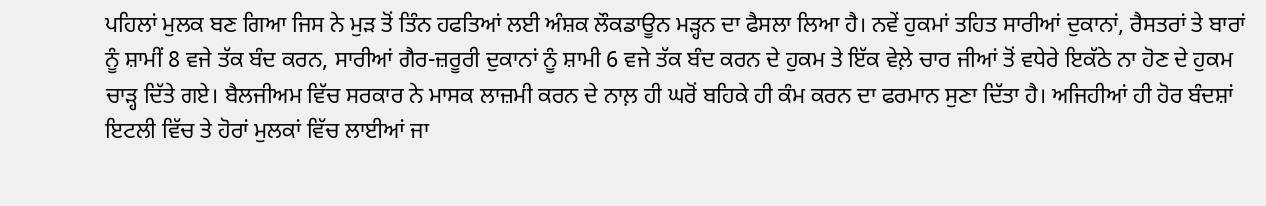ਪਹਿਲਾਂ ਮੁਲਕ ਬਣ ਗਿਆ ਜਿਸ ਨੇ ਮੁੜ ਤੋਂ ਤਿੰਨ ਹਫਤਿਆਂ ਲਈ ਅੰਸ਼ਕ ਲੌਕਡਾਊਨ ਮੜ੍ਹਨ ਦਾ ਫੈਸਲਾ ਲਿਆ ਹੈ। ਨਵੇਂ ਹੁਕਮਾਂ ਤਹਿਤ ਸਾਰੀਆਂ ਦੁਕਾਨਾਂ, ਰੈਸਤਰਾਂ ਤੇ ਬਾਰਾਂ ਨੂੰ ਸ਼ਾਮੀਂ 8 ਵਜੇ ਤੱਕ ਬੰਦ ਕਰਨ, ਸਾਰੀਆਂ ਗੈਰ-ਜ਼ਰੂਰੀ ਦੁਕਾਨਾਂ ਨੂੰ ਸ਼ਾਮੀ 6 ਵਜੇ ਤੱਕ ਬੰਦ ਕਰਨ ਦੇ ਹੁਕਮ ਤੇ ਇੱਕ ਵੇਲ਼ੇ ਚਾਰ ਜੀਆਂ ਤੋਂ ਵਧੇਰੇ ਇਕੱਠੇ ਨਾ ਹੋਣ ਦੇ ਹੁਕਮ ਚਾੜ੍ਹ ਦਿੱਤੇ ਗਏ। ਬੈਲਜੀਅਮ ਵਿੱਚ ਸਰਕਾਰ ਨੇ ਮਾਸਕ ਲਾਜ਼ਮੀ ਕਰਨ ਦੇ ਨਾਲ਼ ਹੀ ਘਰੋਂ ਬਹਿਕੇ ਹੀ ਕੰਮ ਕਰਨ ਦਾ ਫਰਮਾਨ ਸੁਣਾ ਦਿੱਤਾ ਹੈ। ਅਜਿਹੀਆਂ ਹੀ ਹੋਰ ਬੰਦਸ਼ਾਂ ਇਟਲੀ ਵਿੱਚ ਤੇ ਹੋਰਾਂ ਮੁਲਕਾਂ ਵਿੱਚ ਲਾਈਆਂ ਜਾ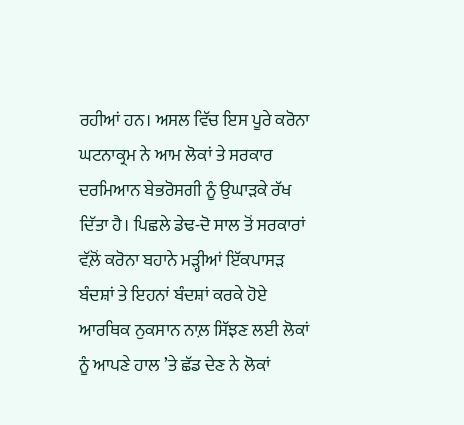ਰਹੀਆਂ ਹਨ। ਅਸਲ ਵਿੱਚ ਇਸ ਪੂਰੇ ਕਰੋਨਾ ਘਟਨਾਕ੍ਰਮ ਨੇ ਆਮ ਲੋਕਾਂ ਤੇ ਸਰਕਾਰ ਦਰਮਿਆਨ ਬੇਭਰੋਸਗੀ ਨੂੰ ਉਘਾੜਕੇ ਰੱਖ ਦਿੱਤਾ ਹੈ। ਪਿਛਲੇ ਡੇਢ-ਦੋ ਸਾਲ ਤੋਂ ਸਰਕਾਰਾਂ ਵੱਲ਼ੋਂ ਕਰੋਨਾ ਬਹਾਨੇ ਮੜ੍ਹੀਆਂ ਇੱਕਪਾਸੜ ਬੰਦਸ਼ਾਂ ਤੇ ਇਹਨਾਂ ਬੰਦਸ਼ਾਂ ਕਰਕੇ ਹੋਏ ਆਰਥਿਕ ਨੁਕਸਾਨ ਨਾਲ਼ ਸਿੱਝਣ ਲਈ ਲੋਕਾਂ ਨੂੰ ਆਪਣੇ ਹਾਲ ’ਤੇ ਛੱਡ ਦੇਣ ਨੇ ਲੋਕਾਂ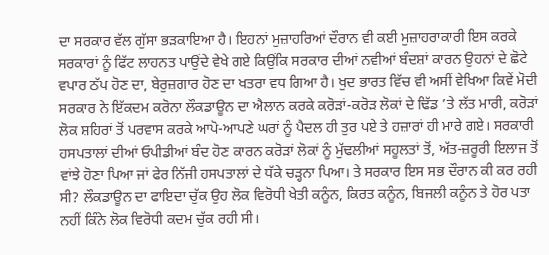ਦਾ ਸਰਕਾਰ ਵੱਲ ਗੁੱਸਾ ਭੜਕਾਇਆ ਹੈ। ਇਹਨਾਂ ਮੁਜ਼ਾਹਰਿਆਂ ਦੌਰਾਨ ਵੀ ਕਈ ਮੁਜ਼ਾਹਰਾਕਾਰੀ ਇਸ ਕਰਕੇ ਸਰਕਾਰਾਂ ਨੂੰ ਫਿੱਟ ਲਾਹਨਤ ਪਾਉਂਦੇ ਵੇਖੇ ਗਏ ਕਿਉਂਕਿ ਸਰਕਾਰ ਦੀਆਂ ਨਵੀਆਂ ਬੰਦਸ਼ਾਂ ਕਾਰਨ ਉਹਨਾਂ ਦੇ ਛੋਟੇ ਵਪਾਰ ਠੱਪ ਹੋਣ ਦਾ, ਬੇਰੁਜ਼ਗਾਰ ਹੋਣ ਦਾ ਖਤਰਾ ਵਧ ਗਿਆ ਹੈ। ਖੁਦ ਭਾਰਤ ਵਿੱਚ ਵੀ ਅਸੀਂ ਵੇਖਿਆ ਕਿਵੇਂ ਮੋਦੀ ਸਰਕਾਰ ਨੇ ਇੱਕਦਮ ਕਰੋਨਾ ਲੌਕਡਾਊਨ ਦਾ ਐਲਾਨ ਕਰਕੇ ਕਰੋੜਾਂ-ਕਰੋੜ ਲੋਕਾਂ ਦੇ ਢਿੱਡ ’ਤੇ ਲੱਤ ਮਾਰੀ, ਕਰੋੜਾਂ ਲੋਕ ਸ਼ਹਿਰਾਂ ਤੋਂ ਪਰਵਾਸ ਕਰਕੇ ਆਪੋ-ਆਪਣੇ ਘਰਾਂ ਨੂੰ ਪੈਦਲ ਹੀ ਤੁਰ ਪਏ ਤੇ ਹਜ਼ਾਰਾਂ ਹੀ ਮਾਰੇ ਗਏ। ਸਰਕਾਰੀ ਹਸਪਤਾਲਾਂ ਦੀਆਂ ਓਪੀਡੀਆਂ ਬੰਦ ਹੋਣ ਕਾਰਨ ਕਰੋੜਾਂ ਲੋਕਾਂ ਨੂੰ ਮੁੱਢਲੀਆਂ ਸਹੂਲਤਾਂ ਤੋਂ, ਅੱਤ-ਜ਼ਰੂਰੀ ਇਲਾਜ ਤੋਂ ਵਾਂਝੇ ਹੋਣਾ ਪਿਆ ਜਾਂ ਫੇਰ ਨਿੱਜੀ ਹਸਪਤਾਲਾਂ ਦੇ ਧੱਕੇ ਚੜ੍ਹਨਾ ਪਿਆ। ਤੇ ਸਰਕਾਰ ਇਸ ਸਭ ਦੌਰਾਨ ਕੀ ਕਰ ਰਹੀ ਸੀ? ਲੌਕਡਾਊਨ ਦਾ ਫਾਇਦਾ ਚੁੱਕ ਉਹ ਲੋਕ ਵਿਰੋਧੀ ਖੇਤੀ ਕਨੂੰਨ, ਕਿਰਤ ਕਨੂੰਨ, ਬਿਜਲੀ ਕਨੂੰਨ ਤੇ ਹੋਰ ਪਤਾ ਨਹੀਂ ਕਿੰਨੇ ਲੋਕ ਵਿਰੋਧੀ ਕਦਮ ਚੁੱਕ ਰਹੀ ਸੀ।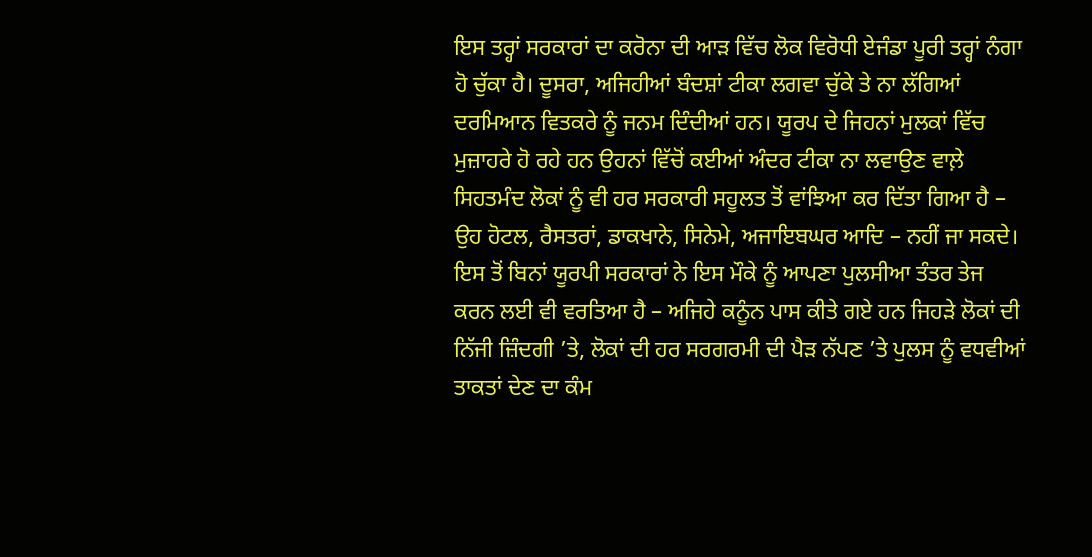ਇਸ ਤਰ੍ਹਾਂ ਸਰਕਾਰਾਂ ਦਾ ਕਰੋਨਾ ਦੀ ਆੜ ਵਿੱਚ ਲੋਕ ਵਿਰੋਧੀ ਏਜੰਡਾ ਪੂਰੀ ਤਰ੍ਹਾਂ ਨੰਗਾ ਹੋ ਚੁੱਕਾ ਹੈ। ਦੂਸਰਾ, ਅਜਿਹੀਆਂ ਬੰਦਸ਼ਾਂ ਟੀਕਾ ਲਗਵਾ ਚੁੱਕੇ ਤੇ ਨਾ ਲੱਗਿਆਂ ਦਰਮਿਆਨ ਵਿਤਕਰੇ ਨੂੰ ਜਨਮ ਦਿੰਦੀਆਂ ਹਨ। ਯੂਰਪ ਦੇ ਜਿਹਨਾਂ ਮੁਲਕਾਂ ਵਿੱਚ ਮੁਜ਼ਾਹਰੇ ਹੋ ਰਹੇ ਹਨ ਉਹਨਾਂ ਵਿੱਚੋਂ ਕਈਆਂ ਅੰਦਰ ਟੀਕਾ ਨਾ ਲਵਾਉਣ ਵਾਲ਼ੇ ਸਿਹਤਮੰਦ ਲੋਕਾਂ ਨੂੰ ਵੀ ਹਰ ਸਰਕਾਰੀ ਸਹੂਲਤ ਤੋਂ ਵਾਂਝਿਆ ਕਰ ਦਿੱਤਾ ਗਿਆ ਹੈ – ਉਹ ਹੋਟਲ, ਰੈਸਤਰਾਂ, ਡਾਕਖਾਨੇ, ਸਿਨੇਮੇ, ਅਜਾਇਬਘਰ ਆਦਿ – ਨਹੀਂ ਜਾ ਸਕਦੇ। ਇਸ ਤੋਂ ਬਿਨਾਂ ਯੂਰਪੀ ਸਰਕਾਰਾਂ ਨੇ ਇਸ ਮੌਕੇ ਨੂੰ ਆਪਣਾ ਪੁਲਸੀਆ ਤੰਤਰ ਤੇਜ ਕਰਨ ਲਈ ਵੀ ਵਰਤਿਆ ਹੈ – ਅਜਿਹੇ ਕਨੂੰਨ ਪਾਸ ਕੀਤੇ ਗਏ ਹਨ ਜਿਹੜੇ ਲੋਕਾਂ ਦੀ ਨਿੱਜੀ ਜ਼ਿੰਦਗੀ ’ਤੇ, ਲੋਕਾਂ ਦੀ ਹਰ ਸਰਗਰਮੀ ਦੀ ਪੈੜ ਨੱਪਣ ’ਤੇ ਪੁਲਸ ਨੂੰ ਵਧਵੀਆਂ ਤਾਕਤਾਂ ਦੇਣ ਦਾ ਕੰਮ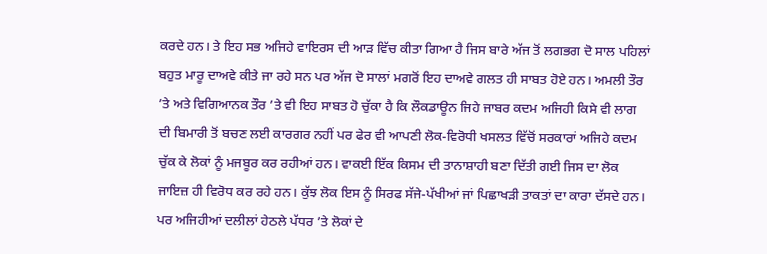ਕਰਦੇ ਹਨ। ਤੇ ਇਹ ਸਭ ਅਜਿਹੇ ਵਾਇਰਸ ਦੀ ਆੜ ਵਿੱਚ ਕੀਤਾ ਗਿਆ ਹੈ ਜਿਸ ਬਾਰੇ ਅੱਜ ਤੋਂ ਲਗਭਗ ਦੋ ਸਾਲ ਪਹਿਲਾਂ ਬਹੁਤ ਮਾਰੂ ਦਾਅਵੇ ਕੀਤੇ ਜਾ ਰਹੇ ਸਨ ਪਰ ਅੱਜ ਦੋ ਸਾਲਾਂ ਮਗਰੋਂ ਇਹ ਦਾਅਵੇ ਗਲਤ ਹੀ ਸਾਬਤ ਹੋਏ ਹਨ। ਅਮਲੀ ਤੌਰ ’ਤੇ ਅਤੇ ਵਿਗਿਆਨਕ ਤੌਰ ’ਤੇ ਵੀ ਇਹ ਸਾਬਤ ਹੋ ਚੁੱਕਾ ਹੈ ਕਿ ਲੌਕਡਾਊਨ ਜਿਹੇ ਜਾਬਰ ਕਦਮ ਅਜਿਹੀ ਕਿਸੇ ਵੀ ਲਾਗ ਦੀ ਬਿਮਾਰੀ ਤੋਂ ਬਚਣ ਲਈ ਕਾਰਗਰ ਨਹੀਂ ਪਰ ਫੇਰ ਵੀ ਆਪਣੀ ਲੋਕ-ਵਿਰੋਧੀ ਖਸਲਤ ਵਿੱਚੋਂ ਸਰਕਾਰਾਂ ਅਜਿਹੇ ਕਦਮ ਚੁੱਕ ਕੇ ਲੋਕਾਂ ਨੂੰ ਮਜਬੂਰ ਕਰ ਰਹੀਆਂ ਹਨ। ਵਾਕਈ ਇੱਕ ਕਿਸਮ ਦੀ ਤਾਨਾਸ਼ਾਹੀ ਬਣਾ ਦਿੱਤੀ ਗਈ ਜਿਸ ਦਾ ਲੋਕ ਜਾਇਜ਼ ਹੀ ਵਿਰੋਧ ਕਰ ਰਹੇ ਹਨ। ਕੁੱਝ ਲੋਕ ਇਸ ਨੂੰ ਸਿਰਫ ਸੱਜੇ-ਪੱਖੀਆਂ ਜਾਂ ਪਿਛਾਖੜੀ ਤਾਕਤਾਂ ਦਾ ਕਾਰਾ ਦੱਸਦੇ ਹਨ। ਪਰ ਅਜਿਹੀਆਂ ਦਲੀਲਾਂ ਹੇਠਲੇ ਪੱਧਰ ’ਤੇ ਲੋਕਾਂ ਦੇ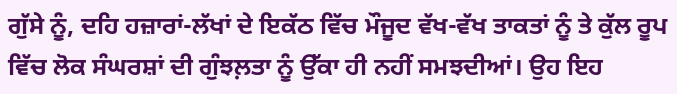ਗੁੱਸੇ ਨੂੰ, ਦਹਿ ਹਜ਼ਾਰਾਂ-ਲੱਖਾਂ ਦੇ ਇਕੱਠ ਵਿੱਚ ਮੌਜੂਦ ਵੱਖ-ਵੱਖ ਤਾਕਤਾਂ ਨੂੰ ਤੇ ਕੁੱਲ ਰੂਪ ਵਿੱਚ ਲੋਕ ਸੰਘਰਸ਼ਾਂ ਦੀ ਗੁੰਝਲ਼ਤਾ ਨੂੰ ਉੱਕਾ ਹੀ ਨਹੀਂ ਸਮਝਦੀਆਂ। ਉਹ ਇਹ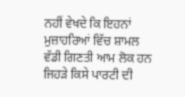ਨਹੀਂ ਵੇਖਦੇ ਕਿ ਇਹਨਾਂ ਮੁਜ਼ਾਹਰਿਆਂ ਵਿੱਚ ਸ਼ਾਮਲ ਵੱਡੀ ਗਿਣਤੀ ਆਮ ਲੋਕ ਹਨ ਜਿਹੜੇ ਕਿਸੇ ਪਾਰਟੀ ਦੀ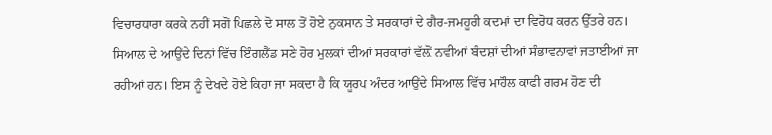ਵਿਚਾਰਧਾਰਾ ਕਰਕੇ ਨਹੀਂ ਸਗੋਂ ਪਿਛਲੇ ਦੋ ਸਾਲ ਤੋਂ ਹੋਏ ਨੁਕਸਾਨ ਤੇ ਸਰਕਾਰਾਂ ਦੇ ਗੈਰ-ਜਮਹੂਰੀ ਕਦਮਾਂ ਦਾ ਵਿਰੋਧ ਕਰਨ ਉੱਤਰੇ ਹਨ। ਸਿਆਲ ਦੇ ਆਉਂਦੇ ਦਿਨਾਂ ਵਿੱਚ ਇੰਗਲੈਂਡ ਸਣੇ ਹੋਰ ਮੁਲਕਾਂ ਦੀਆਂ ਸਰਕਾਰਾਂ ਵੱਲ਼ੋਂ ਨਵੀਆਂ ਬੰਦਸ਼ਾਂ ਦੀਆਂ ਸੰਭਾਵਨਾਵਾਂ ਜਤਾਈਆਂ ਜਾ ਰਹੀਆਂ ਹਨ। ਇਸ ਨੂੰ ਦੇਖਦੇ ਹੋਏ ਕਿਹਾ ਜਾ ਸਕਦਾ ਹੈ ਕਿ ਯੂਰਪ ਅੰਦਰ ਆਉਂਦੇ ਸਿਆਲ ਵਿੱਚ ਮਾਹੌਲ ਕਾਫੀ ਗਰਮ ਹੋਣ ਦੀ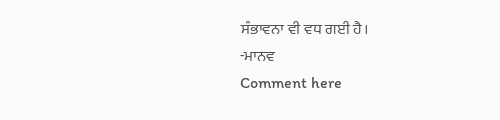ਸੰਭਾਵਨਾ ਵੀ ਵਧ ਗਈ ਹੈ।
-ਮਾਨਵ
Comment here